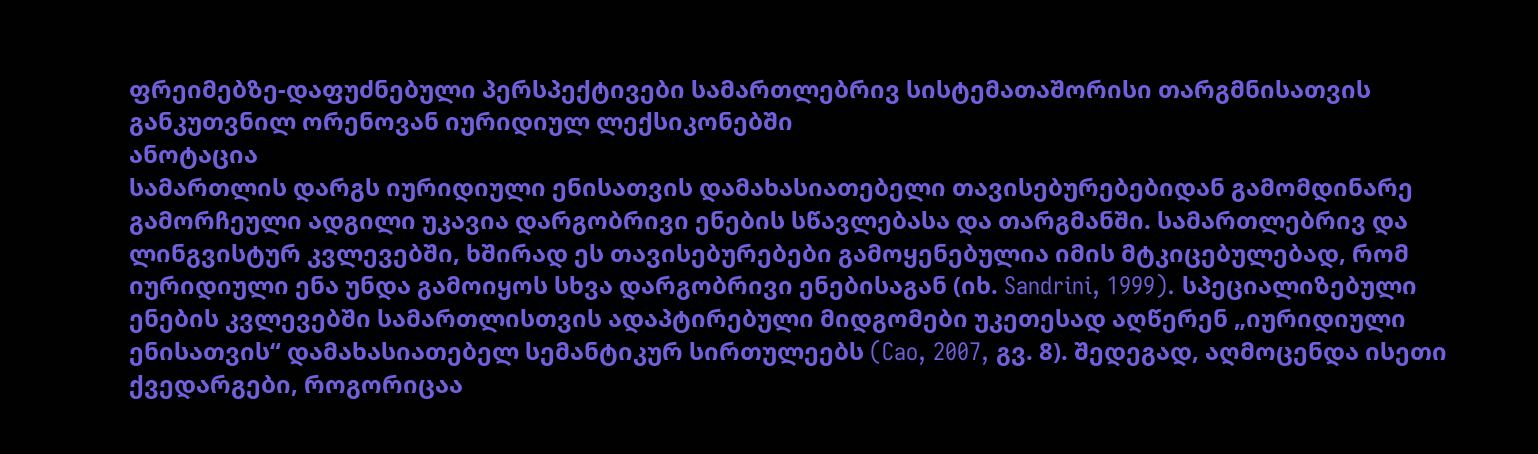ფრეიმებზე-დაფუძნებული პერსპექტივები სამართლებრივ სისტემათაშორისი თარგმნისათვის განკუთვნილ ორენოვან იურიდიულ ლექსიკონებში
ანოტაცია
სამართლის დარგს იურიდიული ენისათვის დამახასიათებელი თავისებურებებიდან გამომდინარე გამორჩეული ადგილი უკავია დარგობრივი ენების სწავლებასა და თარგმანში. სამართლებრივ და ლინგვისტურ კვლევებში, ხშირად ეს თავისებურებები გამოყენებულია იმის მტკიცებულებად, რომ იურიდიული ენა უნდა გამოიყოს სხვა დარგობრივი ენებისაგან (იხ. Sandrini, 1999). სპეციალიზებული ენების კვლევებში სამართლისთვის ადაპტირებული მიდგომები უკეთესად აღწერენ „იურიდიული ენისათვის“ დამახასიათებელ სემანტიკურ სირთულეებს (Cao, 2007, გვ. 8). შედეგად, აღმოცენდა ისეთი ქვედარგები, როგორიცაა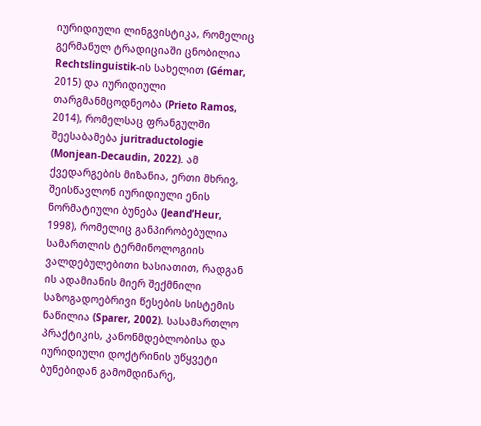იურიდიული ლინგვისტიკა, რომელიც გერმანულ ტრადიციაში ცნობილია Rechtslinguistik-ის სახელით (Gémar, 2015) და იურიდიული თარგმანმცოდნეობა (Prieto Ramos, 2014), რომელსაც ფრანგულში შეესაბამება juritraductologie (Monjean-Decaudin, 2022). ამ ქვედარგების მიზანია, ერთი მხრივ, შეისწავლონ იურიდიული ენის ნორმატიული ბუნება (Jeand’Heur, 1998), რომელიც განპირობებულია სამართლის ტერმინოლოგიის ვალდებულებითი ხასიათით, რადგან ის ადამიანის მიერ შექმნილი საზოგადოებრივი წესების სისტემის ნაწილია (Sparer, 2002). სასამართლო პრაქტიკის, კანონმდებლობისა და იურიდიული დოქტრინის უწყვეტი ბუნებიდან გამომდინარე,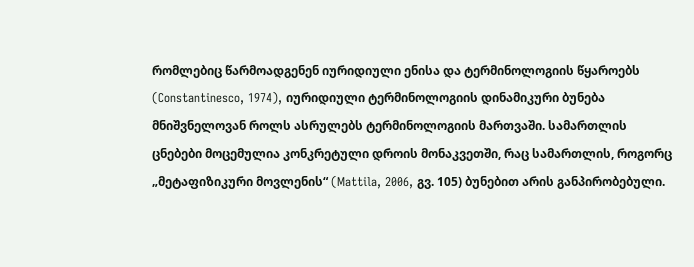რომლებიც წარმოადგენენ იურიდიული ენისა და ტერმინოლოგიის წყაროებს (Constantinesco, 1974), იურიდიული ტერმინოლოგიის დინამიკური ბუნება მნიშვნელოვან როლს ასრულებს ტერმინოლოგიის მართვაში. სამართლის ცნებები მოცემულია კონკრეტული დროის მონაკვეთში, რაც სამართლის, როგორც „მეტაფიზიკური მოვლენის“ (Mattila, 2006, გვ. 105) ბუნებით არის განპირობებული.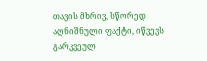თავის მხრივ, სწორედ აღნიშნული ფაქტი, იწვევს გარკვეულ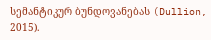სემანტიკურ ბუნდოვანებას (Dullion, 2015).